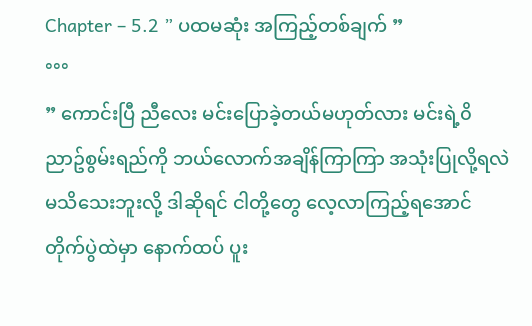Chapter – 5.2 ” ပထမဆုံး အကြည့်တစ်ချက် ”
°°°
” ကောင်းပြီ ညီလေး မင်းပြောခဲ့တယ်မဟုတ်လား မင်းရဲ့၀ိညာဥ်စွမ်းရည်ကို ဘယ်လောက်အချိန်ကြာကြာ အသုံးပြုလို့ရလဲ မသိသေးဘူးလို့ ဒါဆိုရင် ငါတို့တွေ လေ့လာကြည့်ရအောင် တိုက်ပွဲထဲမှာ နောက်ထပ် ပူး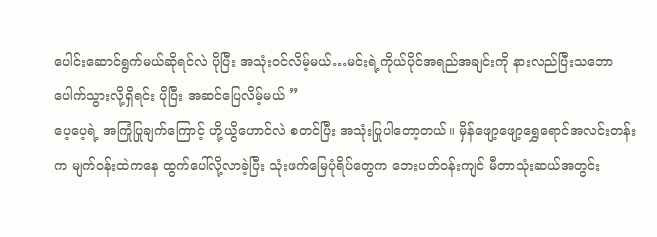ပေါင်းဆောင်ရွက်မယ်ဆိုရင်လဲ ပိုပြီး အသုံး၀င်လိမ့်မယ်…မင်းရဲ့ကိုယ်ပိုင်အရည်အချင်းကို နားလည်ပြီးသဘောပေါက်သွားလို့ရှိရင်း ပိုပြီး အဆင်ပြေလိမ့်မယ် ”
ပေ့ပေ့ရဲ့ အကြုံပြုချက်ကြောင့် ဟို့ယွိဟောင်လဲ စတင်ပြီး အသုံးပြုပါတော့တယ်။ မှိန်ဖျော့ဖျော့ရွှေရောင်အလင်းတန်းက မျက်၀န်းထဲကနေ ထွက်ပေါ်လို့လာခဲ့ပြီး သုံးဖက်မြေပုံရိပ်တွေက ဘေးပတ်၀န်းကျင် မီတာသုံးဆယ်အတွင်း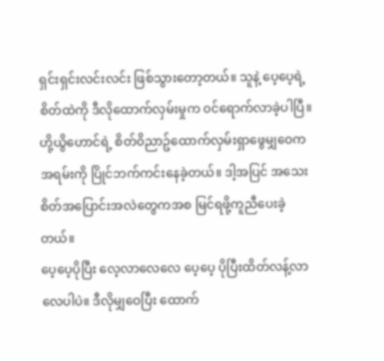ရှင်းရှင်းလင်းလင်း ဖြစ်သွားတော့တယ်။ သူနဲ့ ပေ့ပေ့ရဲ့စိတ်ထဲကို ဒီလိုထောက်လှမ်းမှုက ၀င်ရောက်လာခဲ့ပါပြီ။
ဟို့ယွိဟောင်ရဲ့ စိတ်၀ိညာဥ်ထောက်လှမ်းရှာဖွေမျှဝေက အရမ်းကို ပြိုင်ဘက်ကင်းနေခဲ့တယ်။ ဒါ့အပြင် အသေးစိတ်အပြောင်းအလဲတွေကအစ မြင်ရဖို့ကူညီပေးခဲ့တယ်။
ပေ့ပေ့ပိုပြီး လေ့လာလေလေ ပေ့ပေ့ ပိုပြီးထိတ်လန့်လာလေပါပဲ။ ဒီလိုမျှဝေပြီး ထောက်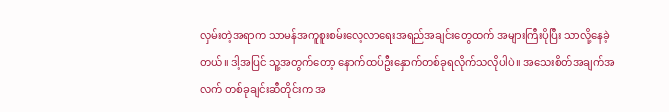လှမ်းတဲ့အရာက သာမန်အကူစူးစမ်းလေ့လာရေးအရည်အချင်းတွေထက် အများကြီးပိုပြီး သာလို့နေခဲ့တယ်။ ဒါ့အပြင် သူ့အတွက်တော့ နောက်ထပ်ဦးနှောက်တစ်ခုရလိုက်သလိုပါပဲ။ အသေးစိတ်အချက်အလက် တစ်ခုချင်းဆီတိုင်းက အ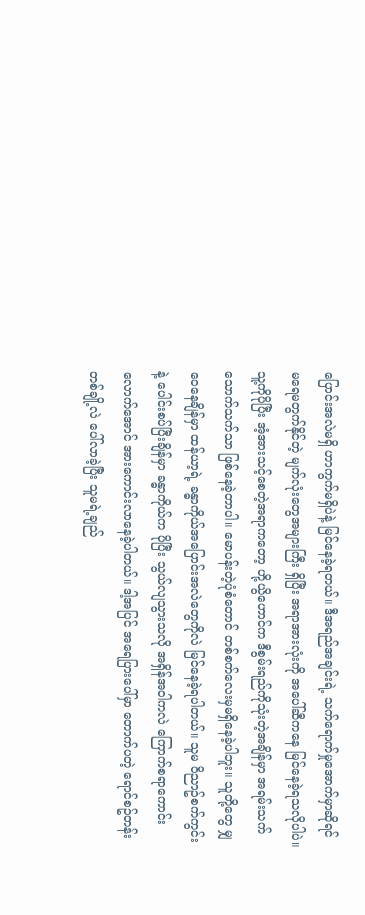ပြောင်းအလဲမရှိ ဟာကွက်မရှိပဲနဲ့ မြင်နေခဲ့ရတယ်။ ဒီအရည်အချင်းရဲ့ သက်ရောက်မှုအောက်မှာဆိုရင် မရေမတွက်နိုင်တဲ့ မျက်လုံးတွေအများကြီး ရှိပြီး အရာအားလုံးကို အပေါ်ဆီကနေ မြင်နေခဲ့ရသလိုပါပဲ။
သူ့ကိုပိုပြီး အံ့အားသင့်စေတဲ့အရာကတော့ ဟို့ယွိဟောင်က ဒီစွမ်းရည်ကိုသုံးတဲ့အချိန်မှာ အရမ်းသက်သောက်သက်သာ ဖြစ်နေခဲ့တာပါ။ မောပန်းတဲ့ပုံစံတောင် တစ်စက်လေးမှမရှိနေခဲ့ပါဘူး။ သူတို့တွေ မျှဝေနေချိန်မှာ ထန်ယာ့ရဲ့ ခန္ဓာကိုယ်အပြောင်းအလဲတွေကိုလဲ မြင်နေခဲ့ရပါတယ်။ သူမ ၀ိညာဥ်စက်ကွင်းနဲ့ ပေါင်းစပ်ပြီးချိန်မှာ ခန္ဓာကိုယ်က ပိုပြီး သွယ်လျသွားသလို အရှိန်အ၀ါကလဲ ကြောက်စရာကောင်းလောက်အောင် အားကောင်းလာနေခဲ့ပါတယ်။ ဒါ့အပြင် အရေပြားပေါ်မှာ တောက်ပတဲ့ ရောင်စဥ်တန်းတစ်ချို့လဲ ပေါ်လာခဲ့ပြီး သူမရဲ့ချည်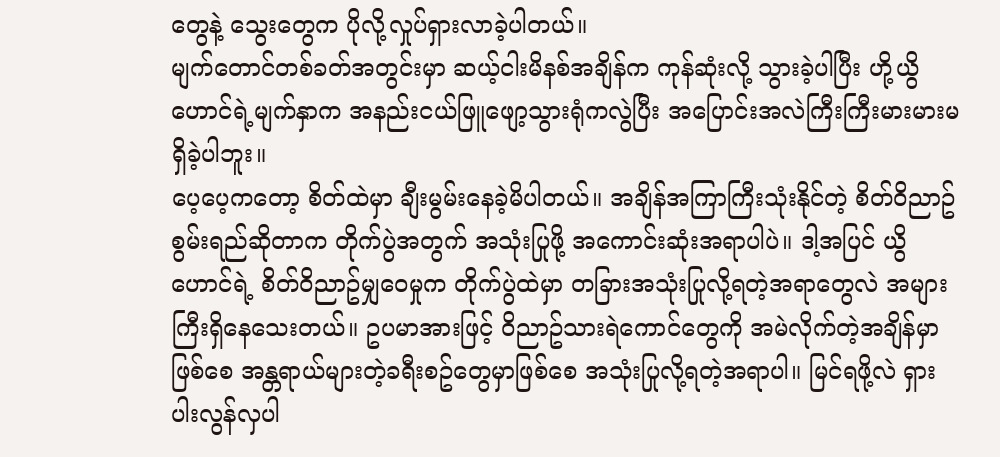တွေနဲ့ သွေးတွေက ပိုလို့လှုပ်ရှားလာခဲ့ပါတယ်။
မျက်တောင်တစ်ခတ်အတွင်းမှာ ဆယ့်ငါးမိနစ်အချိန်က ကုန်ဆုံးလို့ သွားခဲ့ပါပြီး ဟို့ယွိဟောင်ရဲ့မျက်နှာက အနည်းငယ်ဖြူဖျော့သွားရုံကလွဲပြီး အပြောင်းအလဲကြီးကြီးမားမားမရှိခဲ့ပါဘူး။
ပေ့ပေ့ကတော့ စိတ်ထဲမှာ ချီးမွမ်းနေခဲ့မိပါတယ်။ အချိန်အကြာကြီးသုံးနိုင်တဲ့ စိတ်၀ိညာဥ်စွမ်းရည်ဆိုတာက တိုက်ပွဲအတွက် အသုံးပြုဖို့ အကောင်းဆုံးအရာပါပဲ။ ဒါ့အပြင် ယွိဟောင်ရဲ့ စိတ်၀ိညာဥ်မျှဝေမှုက တိုက်ပွဲထဲမှာ တခြားအသုံးပြုလို့ရတဲ့အရာတွေလဲ အများကြီးရှိနေသေးတယ်။ ဥပမာအားဖြင့် ၀ိညာဥ်သားရဲကောင်တွေကို အမဲလိုက်တဲ့အချိန်မှာ ဖြစ်စေ အန္တရာယ်များတဲ့ခရီးစဥ်တွေမှာဖြစ်စေ အသုံးပြုလို့ရတဲ့အရာပါ။ မြင်ရဖို့လဲ ရှားပါးလွန်လှပါ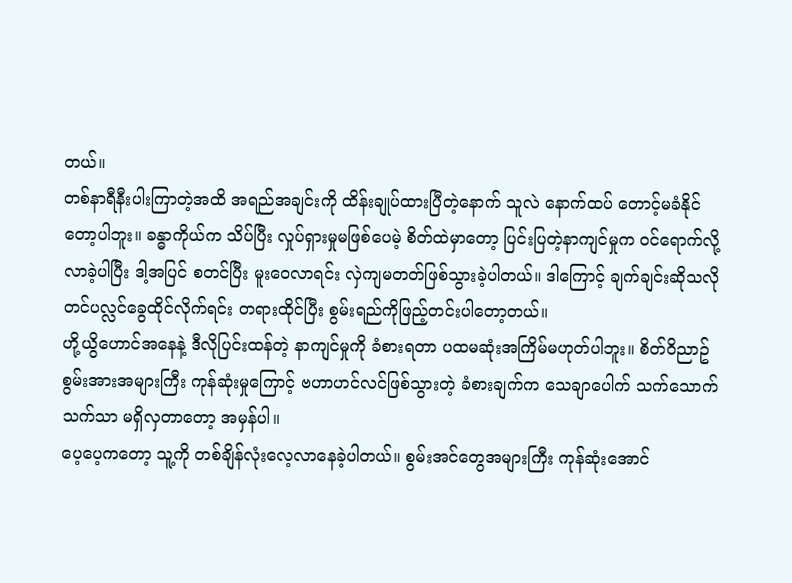တယ်။
တစ်နာရီနီးပါးကြာတဲ့အထိ အရည်အချင်းကို ထိန်းချုပ်ထားပြီတဲ့နောက် သူလဲ နောက်ထပ် တောင့်မခံနိုင်တော့ပါဘူး။ ခန္ဓာကိုယ်က သိပ်ပြီး လှုပ်ရှားမှုမဖြစ်ပေမဲ့ စိတ်ထဲမှာတော့ ပြင်းပြတဲ့နာကျင်မှုက ၀င်ရောက်လို့လာခဲ့ပါပြီး ဒါ့အပြင် စတင်ပြီး မူးဝေလာရင်း လှဲကျမတတ်ဖြစ်သွားခဲ့ပါတယ်။ ဒါကြောင့် ချက်ချင်းဆိုသလို တင်ပလ္လင်ခွေထိုင်လိုက်ရင်း တရားထိုင်ပြီး စွမ်းရည်ကိုဖြည့်တင်းပါတော့တယ်။
ဟို့ယွိဟောင်အနေနဲ့ ဒီလိုပြင်းထန်တဲ့ နာကျင်မှုကို ခံစားရတာ ပထမဆုံးအကြိမ်မဟုတ်ပါဘူး။ စိတ်၀ိညာဥ်စွမ်းအားအများကြီး ကုန်ဆုံးမှုကြောင့် ဗဟာဟင်လင်ဖြစ်သွားတဲ့ ခံစားချက်က သေချာပေါက် သက်သောက်သက်သာ မရှိလှတာတော့ အမှန်ပါ။
ပေ့ပေ့ကတော့ သူ့ကို တစ်ချိန်လုံးလေ့လာနေခဲ့ပါတယ်။ စွမ်းအင်တွေအများကြီး ကုန်ဆုံးအောင်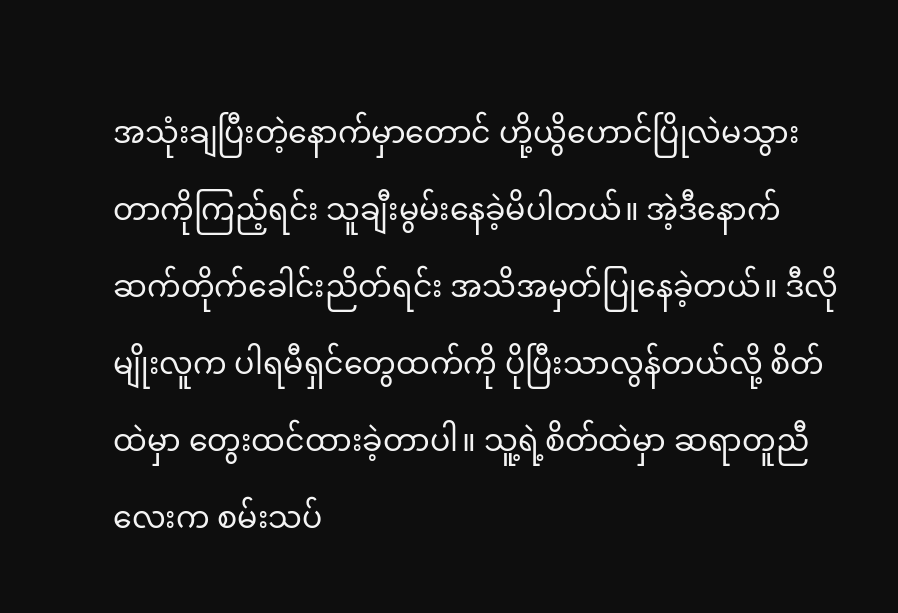အသုံးချပြီးတဲ့နောက်မှာတောင် ဟို့ယွိဟောင်ပြိုလဲမသွားတာကိုကြည့်ရင်း သူချီးမွမ်းနေခဲ့မိပါတယ်။ အဲ့ဒီနောက် ဆက်တိုက်ခေါင်းညိတ်ရင်း အသိအမှတ်ပြုနေခဲ့တယ်။ ဒီလိုမျိုးလူက ပါရမီရှင်တွေထက်ကို ပိုပြီးသာလွန်တယ်လို့ စိတ်ထဲမှာ တွေးထင်ထားခဲ့တာပါ။ သူ့ရဲ့စိတ်ထဲမှာ ဆရာတူညီလေးက စမ်းသပ်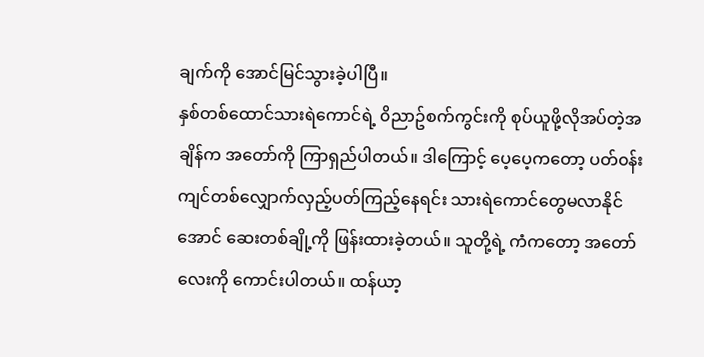ချက်ကို အောင်မြင်သွားခဲ့ပါပြီ။
နှစ်တစ်ထောင်သားရဲကောင်ရဲ့ ၀ိညာဥ်စက်ကွင်းကို စုပ်ယူဖို့လိုအပ်တဲ့အချိန်က အတော်ကို ကြာရှည်ပါတယ်။ ဒါကြောင့် ပေ့ပေ့ကတော့ ပတ်၀န်းကျင်တစ်လျှောက်လှည့်ပတ်ကြည့်နေရင်း သားရဲကောင်တွေမလာနိုင်အောင် ဆေးတစ်ချို့ကို ဖြန်းထားခဲ့တယ်။ သူတို့ရဲ့ ကံကတော့ အတော်လေးကို ကောင်းပါတယ်။ ထန်ယာ့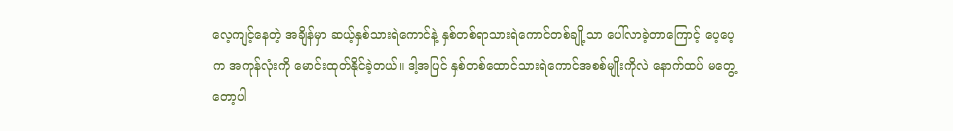လေ့ကျင့်နေတဲ့ အချိန်မှာ ဆယ့်နှစ်သားရဲကောင်နဲ့ နှစ်တစ်ရာသားရဲကောင်တစ်ချို့သာ ပေါ်လာခဲ့တာကြောင့် ပေ့ပေ့က အကုန်လုံးကို မောင်းထုတ်နိုင်ခဲ့တယ်။ ဒါ့အပြင် နှစ်တစ်ထောင်သားရဲကောင်အစစ်မျိုးကိုလဲ နောက်ထပ် မတွေ့တော့ပါ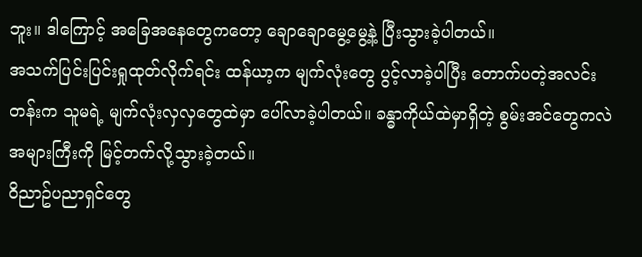ဘူး။ ဒါကြောင့် အခြေအနေတွေကတော့ ချောချောမွေ့မွေ့နဲ့ ပြီးသွားခဲ့ပါတယ်။
အသက်ပြင်းပြင်းရှုထုတ်လိုက်ရင်း ထန်ယာ့က မျက်လုံးတွေ ပွင့်လာခဲ့ပါပြီး တောက်ပတဲ့အလင်းတန်းက သူမရဲ့ မျက်လုံးလှလှတွေထဲမှာ ပေါ်လာခဲ့ပါတယ်။ ခန္ဓာကိုယ်ထဲမှာရှိတဲ့ စွမ်းအင်တွေကလဲ အများကြီးကို မြင့်တက်လို့သွားခဲ့တယ်။
၀ိညာဥ်ပညာရှင်တွေ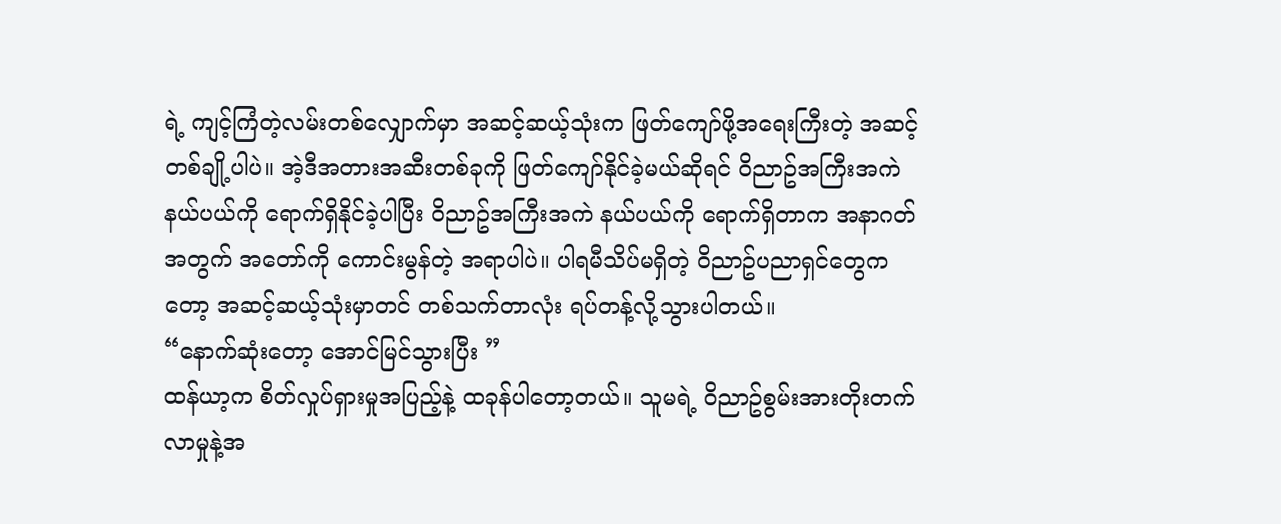ရဲ့ ကျင့်ကြံတဲ့လမ်းတစ်လျှောက်မှာ အဆင့်ဆယ့်သုံးက ဖြတ်ကျော်ဖို့အရေးကြီးတဲ့ အဆင့်တစ်ချို့ပါပဲ။ အဲ့ဒီအတားအဆီးတစ်ခုကို ဖြတ်ကျော်နိုင်ခဲ့မယ်ဆိုရင် ၀ိညာဥ်အကြီးအကဲနယ်ပယ်ကို ရောက်ရှိနိုင်ခဲ့ပါပြီး ၀ိညာဥ်အကြီးအကဲ နယ်ပယ်ကို ရောက်ရှိတာက အနာဂတ်အတွက် အတော်ကို ကောင်းမွန်တဲ့ အရာပါပဲ။ ပါရမီသိပ်မရှိတဲ့ ၀ိညာဥ်ပညာရှင်တွေကတော့ အဆင့်ဆယ့်သုံးမှာတင် တစ်သက်တာလုံး ရပ်တန့်လို့သွားပါတယ်။
“နောက်ဆုံးတော့ အောင်မြင်သွားပြီး ”
ထန်ယာ့က စိတ်လှုပ်ရှားမှုအပြည့်နဲ့ ထခုန်ပါတော့တယ်။ သူမရဲ့ ၀ိညာဥ်စွမ်းအားတိုးတက်လာမှုနဲ့အ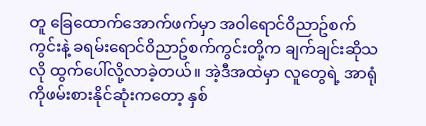တူ ခြေထောက်အောက်ဖက်မှာ အ၀ါရောင်၀ိညာဥ်စက်ကွင်းနဲ့ ခရမ်းရောင်၀ိညာဥ်စက်ကွင်းတို့က ချက်ချင်းဆိုသလို ထွက်ပေါ်လို့လာခဲ့တယ်။ အဲ့ဒီအထဲမှာ လူတွေရဲ့ အာရုံကိုဖမ်းစားနိုင်ဆုံးကတော့ နှစ်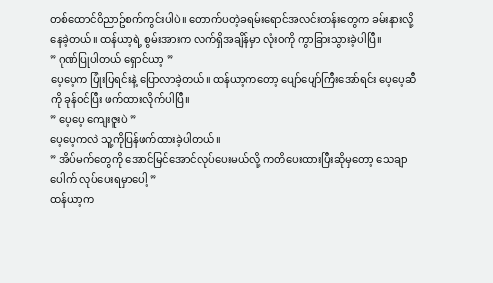တစ်ထောင်၀ိညာဥ်စက်ကွင်းပါပဲ။ တောက်ပတဲ့ခရမ်းရောင်အလင်းတန်းတွေက ခမ်းနားလို့နေခဲ့တယ်။ ထန်ယာ့ရဲ့ စွမ်းအားက လက်ရှိအချိန်မှာ လုံး၀ကို ကွာခြားသွားခဲ့ပါပြီ။
” ဂုဏ်ပြုပါတယ် ရှောင်ယာ့ ”
ပေ့ပေ့က ပြုံးပြရင်းနဲ့ ပြောလာခဲ့တယ်။ ထန်ယာ့ကတော့ ပျော်ပျော်ကြီးအော်ရင်း ပေ့ပေ့ဆီကို ခုန်၀င်ပြီး ဖက်ထားလိုက်ပါပြီ။
” ပေ့ပေ့ ကျေးဇူးပဲ ”
ပေ့ပေ့ကလဲ သူ့ကိုပြန်ဖက်ထားခဲ့ပါတယ်။
” အိပ်မက်တွေကို အောင်မြင်အောင်လုပ်ပေးမယ်လို့ ကတိပေးထားပြီးဆိုမှတော့ သေချာပေါက် လုပ်ပေးရမှာပေါ့ ”
ထန်ယာ့က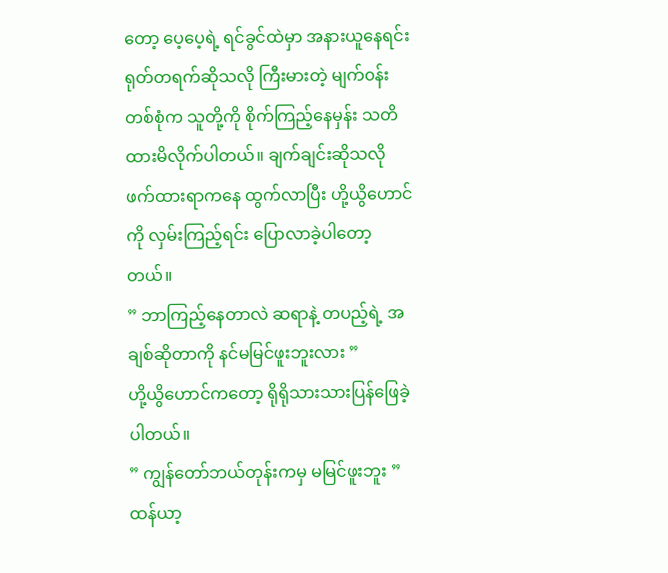တော့ ပေ့ပေ့ရဲ့ ရင်ခွင်ထဲမှာ အနားယူနေရင်း ရုတ်တရက်ဆိုသလို ကြီးမားတဲ့ မျက်၀န်းတစ်စုံက သူတို့ကို စိုက်ကြည့်နေမှန်း သတိထားမိလိုက်ပါတယ်။ ချက်ချင်းဆိုသလို ဖက်ထားရာကနေ ထွက်လာပြီး ဟို့ယွိဟောင်ကို လှမ်းကြည့်ရင်း ပြောလာခဲ့ပါတော့တယ်။
” ဘာကြည့်နေတာလဲ ဆရာနဲ့ တပည့်ရဲ့ အချစ်ဆိုတာကို နင်မမြင်ဖူးဘူးလား ”
ဟို့ယွိဟောင်ကတော့ ရိုရိုသားသားပြန်ဖြေခဲ့ပါတယ်။
” ကျွန်တော်ဘယ်တုန်းကမှ မမြင်ဖူးဘူး ”
ထန်ယာ့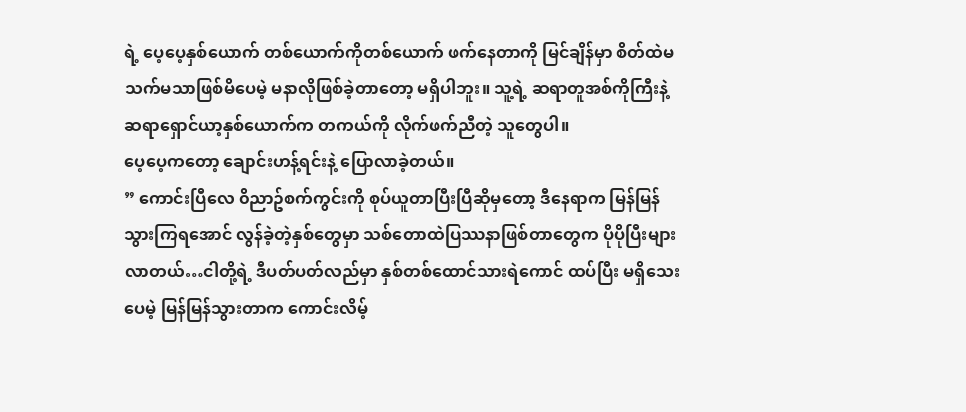ရဲ့ ပေ့ပေ့နှစ်ယောက် တစ်ယောက်ကိုတစ်ယောက် ဖက်နေတာကို မြင်ချိန်မှာ စိတ်ထဲမသက်မသာဖြစ်မိပေမဲ့ မနာလိုဖြစ်ခဲ့တာတော့ မရှိပါဘူး။ သူ့ရဲ့ ဆရာတူအစ်ကိုကြီးနဲ့ ဆရာရှောင်ယာ့နှစ်ယောက်က တကယ်ကို လိုက်ဖက်ညီတဲ့ သူတွေပါ။
ပေ့ပေ့ကတော့ ချောင်းဟန့်ရင်းနဲ့ ပြောလာခဲ့တယ်။
” ကောင်းပြီလေ ၀ိညာဥ်စက်ကွင်းကို စုပ်ယူတာပြီးပြီဆိုမှတော့ ဒီနေရာက မြန်မြန်သွားကြရအောင် လွန်ခဲ့တဲ့နှစ်တွေမှာ သစ်တောထဲပြဿနာဖြစ်တာတွေက ပိုပိုပြီးများလာတယ်…ငါတို့ရဲ့ ဒီပတ်ပတ်လည်မှာ နှစ်တစ်ထောင်သားရဲကောင် ထပ်ပြီး မရှိသေးပေမဲ့ မြန်မြန်သွားတာက ကောင်းလိမ့်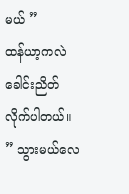မယ် ”
ထန်ယာ့ကလဲ ခေါင်းညိတ်လိုက်ပါတယ်။
” သွားမယ်လေ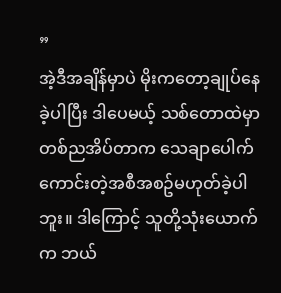”
အဲ့ဒီအချိန်မှာပဲ မိုးကတော့ချုပ်နေခဲ့ပါပြီး ဒါပေမယ့် သစ်တောထဲမှာ တစ်ညအိပ်တာက သေချာပေါက် ကောင်းတဲ့အစီအစဥ်မဟုတ်ခဲ့ပါဘူး။ ဒါကြောင့် သူတို့သုံးယောက်က ဘယ်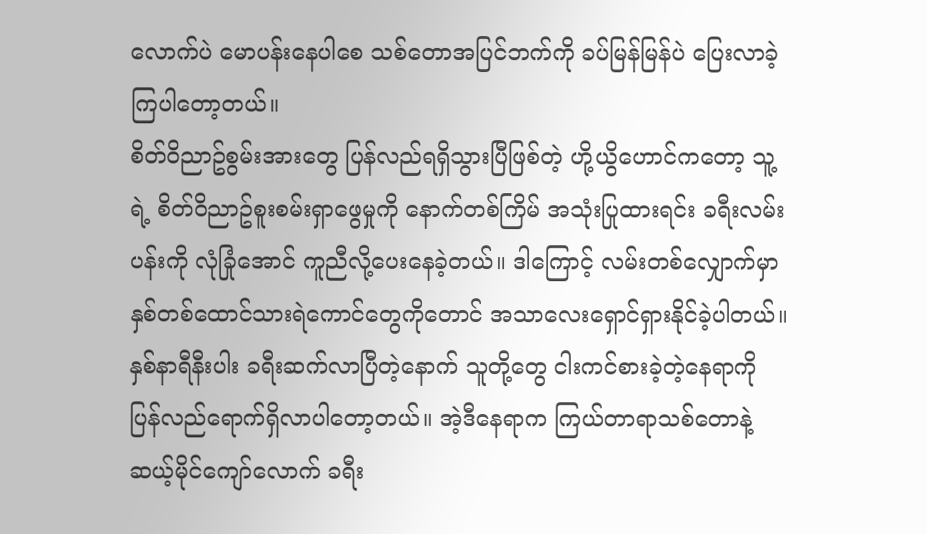လောက်ပဲ မောပန်းနေပါစေ သစ်တောအပြင်ဘက်ကို ခပ်မြန်မြန်ပဲ ပြေးလာခဲ့ကြပါတော့တယ်။
စိတ်၀ိညာဥ်စွမ်းအားတွေ ပြန်လည်ရရှိသွားပြီဖြစ်တဲ့ ဟို့ယွိဟောင်ကတော့ သူ့ရဲ့ စိတ်၀ိညာဥ်စူးစမ်းရှာဖွေမှုကို နောက်တစ်ကြိမ် အသုံးပြုထားရင်း ခရီးလမ်းပန်းကို လုံခြုံအောင် ကူညီလို့ပေးနေခဲ့တယ်။ ဒါကြောင့် လမ်းတစ်လျှောက်မှာ နှစ်တစ်ထောင်သားရဲကောင်တွေကိုတောင် အသာလေးရှောင်ရှားနိုင်ခဲ့ပါတယ်။
နှစ်နာရီနီးပါး ခရီးဆက်လာပြီတဲ့နောက် သူတို့တွေ ငါးကင်စားခဲ့တဲ့နေရာကို ပြန်လည်ရောက်ရှိလာပါတော့တယ်။ အဲ့ဒီနေရာက ကြယ်တာရာသစ်တောနဲ့ ဆယ့်မိုင်ကျော်လောက် ခရီး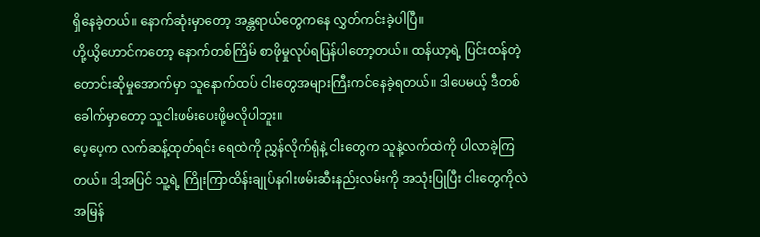ရှိနေခဲ့တယ်။ နောက်ဆုံးမှာတော့ အန္တရာယ်တွေကနေ လွှတ်ကင်းခဲ့ပါပြီ။
ဟို့ယွိဟောင်ကတော့ နောက်တစ်ကြိမ် စာဖိုမှုလုပ်ရပြန်ပါတော့တယ်။ ထန်ယာ့ရဲ့ ပြင်းထန်တဲ့ တောင်းဆိုမှုအောက်မှာ သူနောက်ထပ် ငါးတွေအများကြီးကင်နေခဲ့ရတယ်။ ဒါပေမယ့် ဒီတစ်ခေါက်မှာတော့ သူငါးဖမ်းပေးဖို့မလိုပါဘူး။
ပေ့ပေ့က လက်ဆန့်ထုတ်ရင်း ရေထဲကို ညွှန်လိုက်ရုံနဲ့ ငါးတွေက သူနဲ့လက်ထဲကို ပါလာခဲ့ကြတယ်။ ဒါ့အပြင် သူ့ရဲ့ ကြိုးကြာထိန်းချုပ်နဂါးဖမ်းဆီးနည်းလမ်းကို အသုံးပြုပြီး ငါးတွေကိုလဲ အမြန်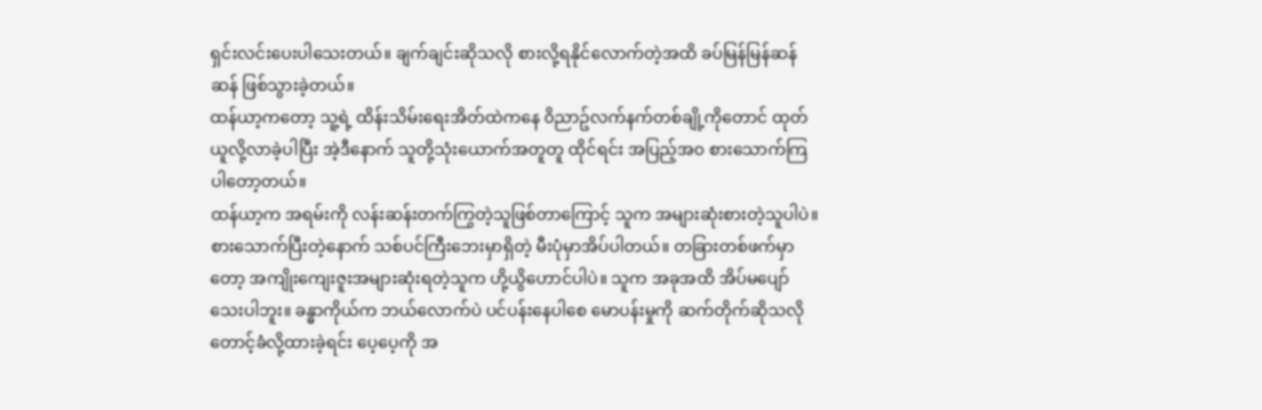ရှင်းလင်းပေးပါသေးတယ်။ ချက်ချင်းဆိုသလို စားလို့ရနိုင်လောက်တဲ့အထိ ခပ်မြန်မြန်ဆန်ဆန် ဖြစ်သွားခဲ့တယ်။
ထန်ယာ့ကတော့ သူ့ရဲ့ ထိန်းသိမ်းရေးအိတ်ထဲကနေ ၀ိညာဥ်လက်နက်တစ်ချို့ကိုတောင် ထုတ်ယူလို့လာခဲ့ပါပြီး အဲ့ဒီနောက် သူတို့သုံးယောက်အတူတူ ထိုင်ရင်း အပြည့်အ၀ စားသောက်ကြပါတော့တယ်။
ထန်ယာ့က အရမ်းကို လန်းဆန်းတက်ကြွတဲ့သူဖြစ်တာကြောင့် သူက အများဆုံးစားတဲ့သူပါပဲ။ စားသောက်ပြီးတဲ့နောက် သစ်ပင်ကြီးဘေးမှာရှိတဲ့ မီးပုံမှာအိပ်ပါတယ်။ တခြားတစ်ဖက်မှာတော့ အကျိုးကျေးဇူးအများဆုံးရတဲ့သူက ဟို့ယွိဟောင်ပါပဲ။ သူက အခုအထိ အိပ်မပျော်သေးပါဘူး။ ခန္ဓာကိုယ်က ဘယ်လောက်ပဲ ပင်ပန်းနေပါစေ မောပန်းမှုကို ဆက်တိုက်ဆိုသလို တောင့်ခံလို့ထားခဲ့ရင်း ပေ့ပေ့ကို အ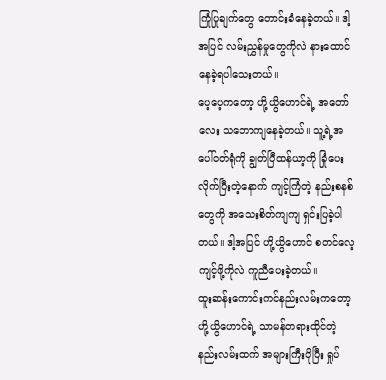ကြုံပြုချက်တွေ တောင်းခံနေခဲ့တယ်။ ဒါ့အပြင် လမ်းညွှန်မှုတွေကိုလဲ နားထောင်နေခဲ့ရပါသေးတယ်။
ပေ့ပေ့ကတော့ ဟို့ယွိဟောင်ရဲ့ အတော်လေး သဘောကျနေခဲ့တယ်။ သူ့ရဲ့အပေါ်၀တ်ရုံကို ချွတ်ပြီထန်ယာ့ကို ခြုံပေးလိုက်ပြီးတဲ့နောက် ကျင့်ကြံတဲ့ နည်းစနစ်တွေကို အသေးစိတ်ကျကျ ရှင်းပြခဲ့ပါတယ်။ ဒါ့အပြင် ဟို့ယွိဟောင် စတင်လေ့ကျင့်ဖို့ကိုလဲ ကူညီပေးခဲ့တယ်။
ထူးဆန်းကောင်းကင်နည်းလမ်းကတော့ ဟို့ယွိဟောင်ရဲ့ သာမန်တရားထိုင်တဲ့နည်းလမ်းထက် အများကြီးပိုပြီး ရှုပ်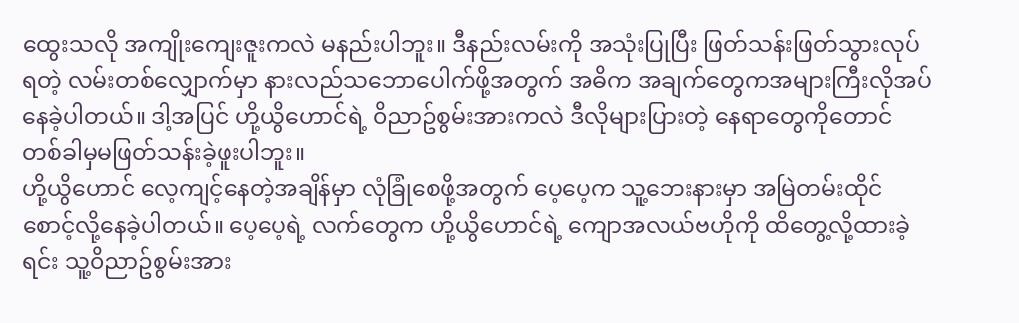ထွေးသလို အကျိုးကျေးဇူးကလဲ မနည်းပါဘူး။ ဒီနည်းလမ်းကို အသုံးပြုပြီး ဖြတ်သန်းဖြတ်သွားလုပ်ရတဲ့ လမ်းတစ်လျှောက်မှာ နားလည်သဘောပေါက်ဖို့အတွက် အဓိက အချက်တွေကအများကြီးလိုအပ်နေခဲ့ပါတယ်။ ဒါ့အပြင် ဟို့ယွိဟောင်ရဲ့ ၀ိညာဥ်စွမ်းအားကလဲ ဒီလိုများပြားတဲ့ နေရာတွေကိုတောင် တစ်ခါမှမဖြတ်သန်းခဲ့ဖူးပါဘူး။
ဟို့ယွိဟောင် လေ့ကျင့်နေတဲ့အချိန်မှာ လုံခြုံစေဖို့အတွက် ပေ့ပေ့က သူ့ဘေးနားမှာ အမြဲတမ်းထိုင်စောင့်လို့နေခဲ့ပါတယ်။ ပေ့ပေ့ရဲ့ လက်တွေက ဟို့ယွိဟောင်ရဲ့ ကျောအလယ်ဗဟိုကို ထိတွေ့လို့ထားခဲ့ရင်း သူ့၀ိညာဥ်စွမ်းအား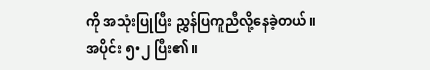ကို အသုံးပြုပြီး ညွှန်ပြကူညီလို့နေခဲ့တယ်။
အပိုင်း ၅•၂ ပြီး၏။